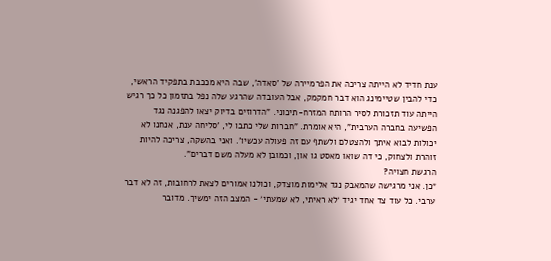ענת חדיד לא הייתה צריכה את הפרמיירה של 'סאדה', שבה היא מככבת בתפקיד הראשי, כדי להבין שטיימינג הוא דבר חמקמק, אבל העובדה שהרגע שלה נפל בתזמון כל כך רגיש הייתה עוד תזכורת לסיר הרותח המזרח-תיכוני. "הדרוזים בדיוק יצאו להפגנה נגד הפשיעה בחברה הערבית", היא אומרת. "חברות שלי כתבו לי, 'סליחה ענת, אנחנו לא יכולות לבוא איתך ולהצטלם ולשתף עם זה פעולה עכשיו'. ואני בהשקה, צריכה להיות זוהרת ולצחוק, כי דה שואו מאסט גו און, וכמובן לא מעלה משם דברים".
הרגשת חצויה?
״כן. אני מרגישה שהמאבק נגד אלימות מוצדק, וכולנו אמורים לצאת לרחובות, זה לא דבר ערבי. כל עוד צד אחד יגיד ׳לא ראיתי, לא שמעתי׳ - המצב הזה ימשיך. מדובר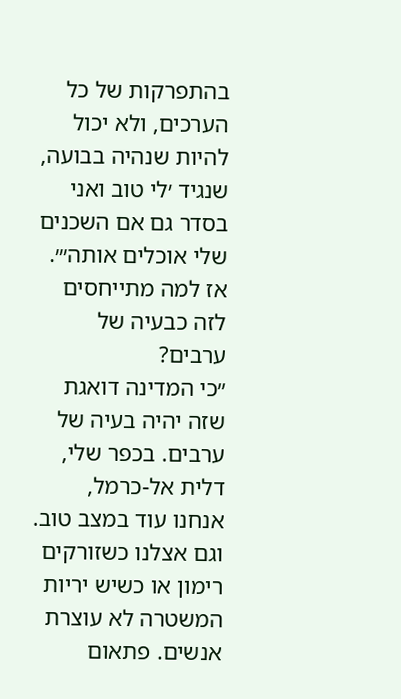בהתפרקות של כל הערכים, ולא יכול להיות שנהיה בבועה, שנגיד ׳לי טוב ואני בסדר גם אם השכנים שלי אוכלים אותה׳״.
אז למה מתייחסים לזה כבעיה של ערבים?
״כי המדינה דואגת שזה יהיה בעיה של ערבים. בכפר שלי, דלית אל-כרמל, אנחנו עוד במצב טוב. וגם אצלנו כשזורקים רימון או כשיש יריות המשטרה לא עוצרת אנשים. פתאום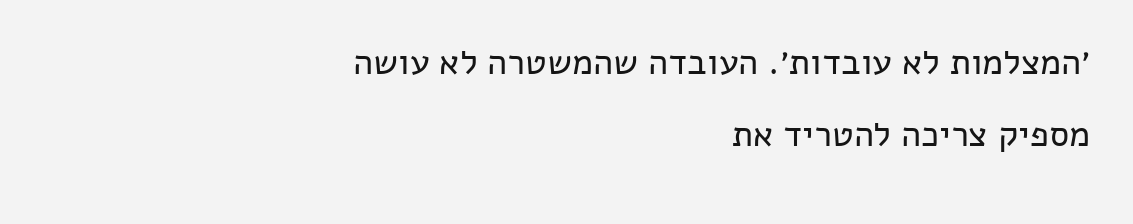׳המצלמות לא עובדות׳. העובדה שהמשטרה לא עושה מספיק צריכה להטריד את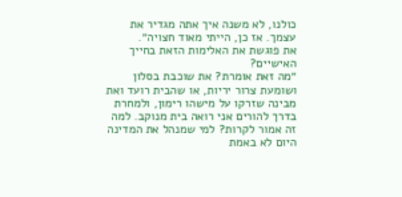כולנו, לא משנה איך אתה מגדיר את עצמך. אז כן, הייתי מאוד חצויה״.
את פוגשת את האלימות הזאת בחייך האישיים?
״מה זאת אומרת? את שוכבת בסלון ושומעת צרור יריות, או שהבית רועד ואת מבינה שזרקו על מישהו רימון, ולמחרת בדרך להורים אני רואה בית מנוקב. למה זה אמור לקרות? למי שמנהל את המדינה היום לא באמת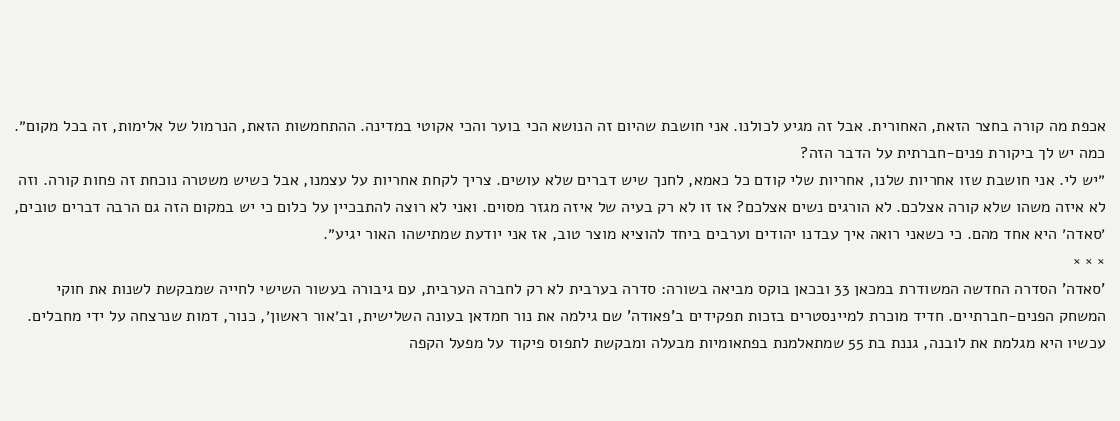אכפת מה קורה בחצר הזאת, האחורית. אבל זה מגיע לכולנו. אני חושבת שהיום זה הנושא הכי בוער והכי אקוטי במדינה. ההתחמשות הזאת, הנרמול של אלימות, זה בכל מקום״.
כמה יש לך ביקורת פנים-חברתית על הדבר הזה?
״יש לי. אני חושבת שזו אחריות שלנו, אחריות שלי קודם כל כאמא, לחנך שיש דברים שלא עושים. צריך לקחת אחריות על עצמנו, אבל כשיש משטרה נוכחת זה פחות קורה. וזה לא איזה משהו שלא קורה אצלכם. לא הורגים נשים אצלכם? אז זו לא רק בעיה של איזה מגזר מסוים. ואני לא רוצה להתבכיין על כלום כי יש במקום הזה גם הרבה דברים טובים, ׳סאדה׳ היא אחד מהם. כי כשאני רואה איך עבדנו יהודים וערבים ביחד להוציא מוצר טוב, אז אני יודעת שמתישהו האור יגיע״.
× × ×
'סאדה' הסדרה החדשה המשודרת במכאן 33 ובכאן בוקס מביאה בשורה: סדרה בערבית לא רק לחברה הערבית, עם גיבורה בעשור השישי לחייה שמבקשת לשנות את חוקי המשחק הפנים-חברתיים. חדיד מוכרת למיינסטרים בזכות תפקידים ב'פאודה' שם גילמה את נור חמדאן בעונה השלישית, וב׳אור ראשון׳, כנור, דמות שנרצחה על ידי מחבלים. עכשיו היא מגלמת את לובנה, גננת בת 55 שמתאלמנת בפתאומיות מבעלה ומבקשת לתפוס פיקוד על מפעל הקפה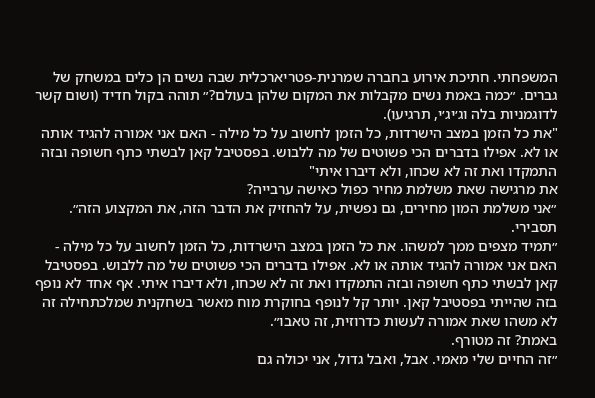המשפחתי. חתיכת אירוע בחברה שמרנית-פטריארכלית שבה נשים הן כלים במשחק של גברים. ״כמה באמת נשים מקבלות את המקום שלהן בעולם?״ תוהה בקול חדיד (ושום קשר לדוגמניות בלה וג׳יג׳י, תרגיעו).
"את כל הזמן במצב הישרדות, כל הזמן לחשוב על כל מילה - האם אני אמורה להגיד אותה או לא. אפילו בדברים הכי פשוטים של מה ללבוש. בפסטיבל קאן לבשתי כתף חשופה ובזה התמקדו ואת זה לא שכחו, ולא דיברו איתי"
את מרגישה שאת משלמת מחיר כפול כאישה ערבייה?
״אני משלמת המון מחירים, גם נפשית, על להחזיק את הדבר הזה, את המקצוע הזה״.
תסבירי.
״תמיד מצפים ממך למשהו. את כל הזמן במצב הישרדות, כל הזמן לחשוב על כל מילה - האם אני אמורה להגיד אותה או לא. אפילו בדברים הכי פשוטים של מה ללבוש. בפסטיבל קאן לבשתי כתף חשופה ובזה התמקדו ואת זה לא שכחו, ולא דיברו איתי. אף אחד לא נופף בזה שהייתי בפסטיבל קאן. יותר קל לנופף בחוקרת מוח מאשר בשחקנית שמלכתחילה זה לא משהו שאת אמורה לעשות כדרוזית, זה טאבו״.
באמת? זה מטורף.
״זה החיים שלי מאמי. אבל, ואבל גדול, אני יכולה גם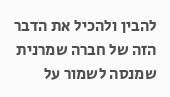להבין ולהכיל את הדבר הזה של חברה שמרנית שמנסה לשמור על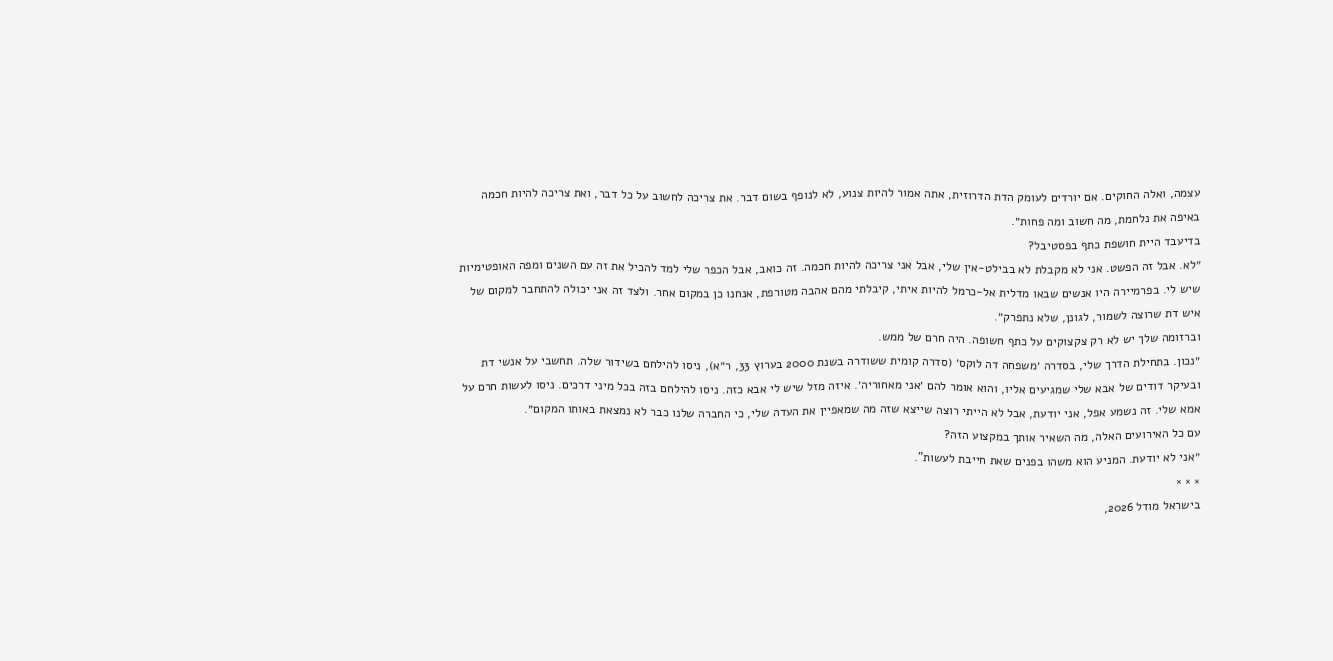עצמה, ואלה החוקים. אם יורדים לעומק הדת הדרוזית, אתה אמור להיות צנוע, לא לנופף בשום דבר. את צריכה לחשוב על כל דבר, ואת צריכה להיות חכמה באיפה את נלחמת, מה חשוב ומה פחות״.
בדיעבד היית חושפת כתף בפסטיבל?
״לא. אבל זה הפשט. אני לא מקבלת לא בבילט-אין שלי, אבל אני צריכה להיות חכמה. זה כואב, אבל הכפר שלי למד להכיל את זה עם השנים ומפה האופטימיות שיש לי. בפרמיירה היו אנשים שבאו מדלית אל-כרמל להיות איתי, קיבלתי מהם אהבה מטורפת, אנחנו כן במקום אחר. ולצד זה אני יכולה להתחבר למקום של איש דת שרוצה לשמור, לגונן, שלא נתפרק״.
וברזומה שלך יש לא רק צקצוקים על כתף חשופה. היה חרם של ממש.
״נכון. בתחילת הדרך שלי, בסדרה ׳משפחה דה לוקס׳ (סדרה קומית ששודרה בשנת 2000 בערוץ 33, ר״א), ניסו להילחם בשידור שלה. תחשבי על אנשי דת ובעיקר דודים של אבא שלי שמגיעים אליו, והוא אומר להם ׳אני מאחוריה׳. איזה מזל שיש לי אבא כזה. ניסו להילחם בזה בכל מיני דרכים. ניסו לעשות חרם על אמא שלי. זה נשמע אפל, אני יודעת, אבל לא הייתי רוצה שייצא שזה מה שמאפיין את העדה שלי, כי החברה שלנו כבר לא נמצאת באותו המקום״.
עם כל האירועים האלה, מה השאיר אותך במקצוע הזה?
״אני לא יודעת. המניע הוא משהו בפנים שאת חייבת לעשות".
× × ×
בישראל מודל 2026,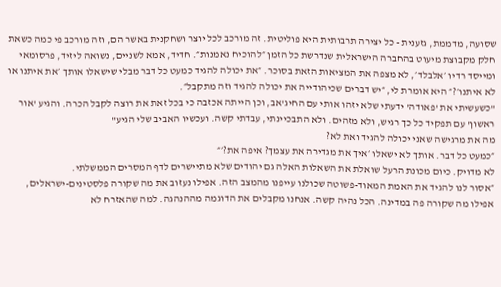שסועה, מדממת, גזענית - כל יצירה תרבותית היא פוליטית. זה מורכב לכל יוצר ושחקנית באשר הם, וזה מורכב פי כמה כשאת חלק מקבוצת מיעוט בהחברה הישראלית שנדרשת כל הזמן ״להוכיח נאמנות״. חדיד, אמא לשניים, נשואה ליזיד, פרסומאי ומייסד רדיו ׳אלבלד׳, לא מצפה את המציאות הזאת בסוכר. ״את יכולה להגיד כמעט כל דבר מבלי שישאלו אותך ׳את איתנו או לא איתנו׳?״ היא אומרת לי, ״יש דברים שכיהודייה את יכולה להגיד וזה מתקבל״.
"כשעשיתי את 'פאודה' ידעתי שלא יזהו אותי עם החיג'אב, וכן הייתה אכזבה כי בכל זאת את רוצה לקבל הכרה. והגיע 'אור ראשון' עם תפקיד כל כך רגיש, ולא מזהים. ולא התבכיינתי, עבדתי קשה. ועכשיו האביב שלי הגיע"
מה את מרגישה שאני יכולה להגיד ואת לא?
״כמעט כל דבר. אותך לא ישאלו ׳איך את מגדירה את עצמך? איפה את?׳״
לא מדויק. כיום מכונת הרעל שואלת את השאלות האלה גם יהודים שלא מתיישרים לדף המסרים הממשלתי.
״אסור לנו להגיד את האמת המאוד-פשוטה שכולנו עייפנו מהמצב הזה. אפילו נעזוב את מה שקורה פלסטינים-ישראלים, אפילו מה שקורה פה במדינה. הכל נהיה קשה. אנחנו מקבלים את הדוגמה מההנהגה. למה שהאזרח לא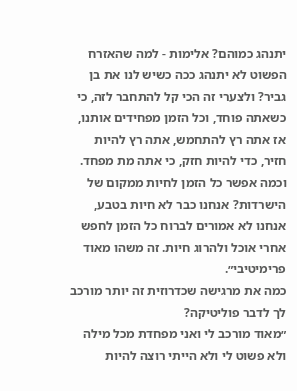יתנהג כמוהם? אלימות - למה שהאזרח הפשוט לא יתנהג ככה כשיש לנו את בן גביר? ולצערי זה הכי קל להתחבר לזה, כי כשאתה פוחד, וכל הזמן מפחידים אותנו, אז אתה רץ להתחמש, אתה רץ להיות חזיר, כדי להיות חזק, כי אתה מת מפחד. וכמה אפשר כל הזמן לחיות ממקום של הישרדות? אנחנו כבר לא חיות בטבע, אנחנו לא אמורים לברוח כל הזמן לחפש אחרי אוכל ולהרוג חיות. זה משהו מאוד פרימיטיבי״.
כמה את מרגישה שכדרוזית זה יותר מורכב לך לדבר פוליטיקה?
״מאוד מורכב לי ואני מפחדת מכל מילה ולא פשוט לי ולא הייתי רוצה להיות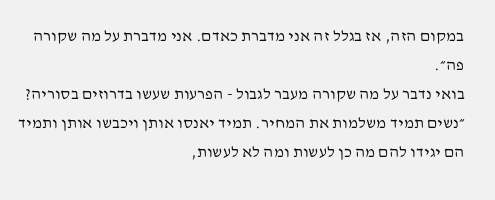במקום הזה, אז בגלל זה אני מדברת כאדם. אני מדברת על מה שקורה פה״.
בואי נדבר על מה שקורה מעבר לגבול - הפרעות שעשו בדרוזים בסוריה?
״נשים תמיד משלמות את המחיר. תמיד יאנסו אותן ויכבשו אותן ותמיד הם יגידו להם מה כן לעשות ומה לא לעשות,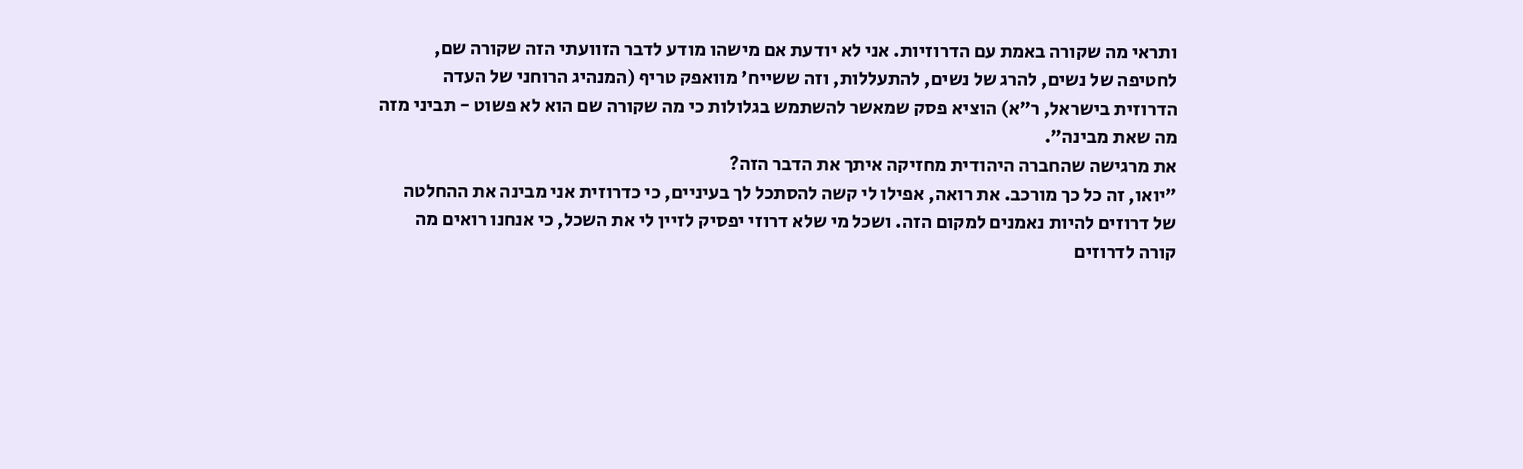ותראי מה שקורה באמת עם הדרוזיות. אני לא יודעת אם מישהו מודע לדבר הזוועתי הזה שקורה שם, לחטיפה של נשים, להרג של נשים, להתעללות, וזה ששייח' מוואפק טריף (המנהיג הרוחני של העדה הדרוזית בישראל, ר״א) הוציא פסק שמאשר להשתמש בגלולות כי מה שקורה שם הוא לא פשוט - תביני מזה מה שאת מבינה״.
את מרגישה שהחברה היהודית מחזיקה איתך את הדבר הזה?
״יואו, זה כל כך מורכב. את רואה, אפילו לי קשה להסתכל לך בעיניים, כי כדרוזית אני מבינה את ההחלטה של דרוזים להיות נאמנים למקום הזה. ושכל מי שלא דרוזי יפסיק לזיין לי את השכל, כי אנחנו רואים מה קורה לדרוזים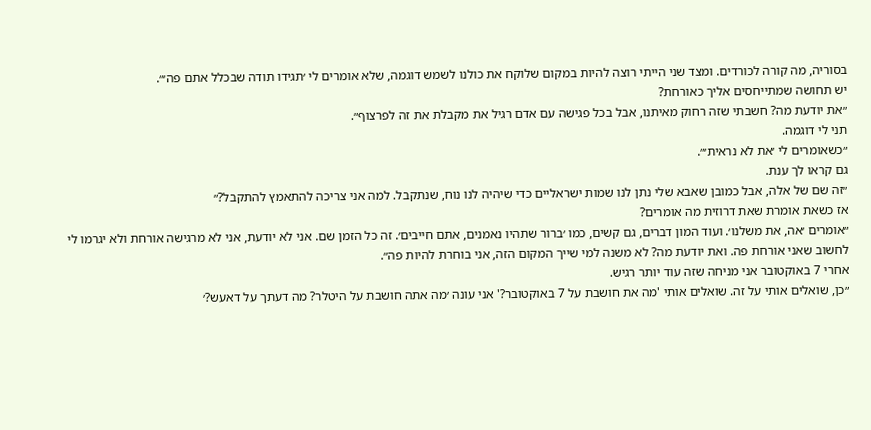בסוריה, מה קורה לכורדים. ומצד שני הייתי רוצה להיות במקום שלוקח את כולנו לשמש דוגמה, שלא אומרים לי ׳תגידו תודה שבכלל אתם פה׳״.
יש תחושה שמתייחסים אליך כאורחת?
״את יודעת מה? חשבתי שזה רחוק מאיתנו, אבל בכל פגישה עם אדם רגיל את מקבלת את זה לפרצוף״.
תני לי דוגמה.
״כשאומרים לי ׳את לא נראית׳״.
גם קראו לך ענת.
״זה שם של אלה, אבל כמובן שאבא שלי נתן לנו שמות ישראליים כדי שיהיה לנו נוח, שנתקבל. למה אני צריכה להתאמץ להתקבל?״
אז כשאת אומרת שאת דרוזית מה אומרים?
״אומרים ׳אה, את משלנו׳. ועוד המון דברים, גם קשים, כמו ׳ברור שתהיו נאמנים, אתם חייבים׳. זה כל הזמן שם. אני לא יודעת, אני לא מרגישה אורחת ולא יגרמו לי לחשוב שאני אורחת פה. ואת יודעת מה? לא משנה למי שייך המקום הזה, אני בוחרת להיות פה״.
אחרי 7 באוקטובר אני מניחה שזה עוד יותר רגיש.
״כן, שואלים אותי על זה. שואלים אותי 'מה את חושבת על 7 באוקטובר?' אני עונה ׳מה אתה חושבת על היטלר? מה דעתך על דאעש?׳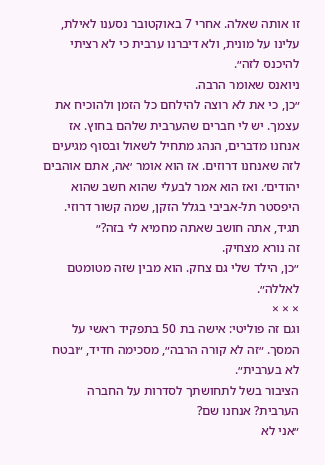זו אותה שאלה. אחרי 7 באוקטובר נסענו לאילת, עלינו על מונית, ולא דיברנו ערבית כי לא רציתי להיכנס לזה״.
ניואנס שאומר הרבה.
״כן, כי את לא רוצה להילחם כל הזמן ולהוכיח את עצמך. יש לי חברים שהערבית שלהם בחוץ. אז אנחנו מדברים, הנהג מתחיל לשאול ובסוף מגיעים לזה שאנחנו דרוזים. אז הוא אומר ׳אה, אתם אוהבים יהודים׳. ואז הוא אמר לבעלי שהוא חשב שהוא היפסטר תל-אביבי בגלל הזקן, שמה קשור דרוזי. תגיד, אתה חושב שאתה מחמיא לי בזה?״
זה נורא מצחיק.
״כן, הילד שלי גם צחק. הוא מבין שזה מטומטם לאללה״.
× × ×
וגם זה פוליטי: אישה בת 50 בתפקיד ראשי על המסך. ״זה לא קורה הרבה״, מסכימה חדיד, ״ובטח לא בערבית״.
הציבור בשל לתחושתך לסדרות על החברה הערבית? אנחנו שם?
״אני לא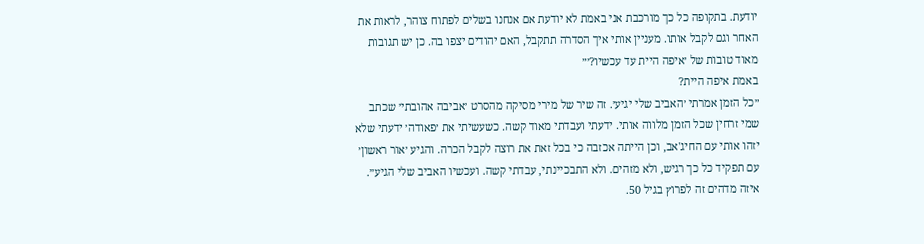יודעת. בתקופה כל כך מורכבת אני באמת לא יודעת אם אנחנו בשלים לפתוח צוהר, לראות את האחר וגם לקבל אותו. מעניין אותי איך הסדרה תתקבל, האם יהודים יצפו בה. כן יש תגובות מאוד טובות של ׳איפה היית עד עכשיו?׳״
באמת איפה היית?
״כל הזמן אמרתי ׳האביב שלי יגיע׳. זה שיר של מירי מסיקה מהסרט ׳אביבה אהובתי׳ שכתב שמי זרחין שכל הזמן מלווה אותי. ידעתי ועבדתי מאוד קשה. כשעשיתי את ׳פאודה׳ ידעתי שלא יזהו אותי עם החיג'אב, וכן הייתה אכזבה כי בכל זאת את רוצה לקבל הכרה. והגיע ׳אור ראשון׳ עם תפקיד כל כך רגיש, ולא מזהים. ולא התבכיינתי, עבדתי קשה. ועכשיו האביב שלי הגיע״.
איזה מדהים זה לפרוץ בגיל 50.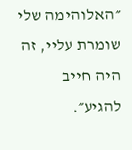״האלוהימה שלי שומרת עליי, זה היה חייב להגיע״.